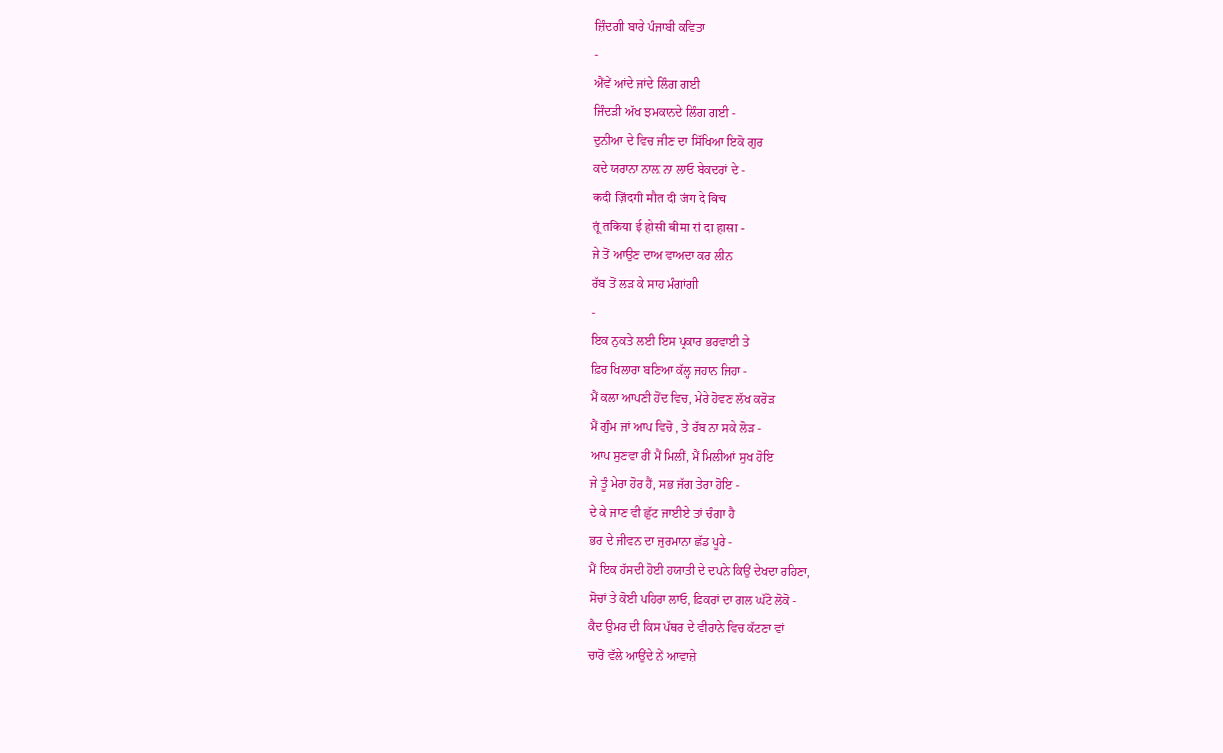ਜ਼ਿੰਦਗੀ ਬਾਰੇ ਪੰਜਾਬੀ ਕਵਿਤਾ
-
ਐਂਵੇਂ ਆਂਦੇ ਜਾਂਦੇ ਲਿੰਗ ਗਈ
ਜਿੰਦੜੀ ਅੱਖ ਝਮਕਾਨਦੇ ਲਿੰਗ ਗਈ -
ਦੁਨੀਆ ਦੇ ਵਿਚ ਜੀਣ ਦਾ ਸਿੱਖਿਆ ਇਕੋ ਗੁਰ
ਕਦੇ ਯਰਾਨਾ ਨਾਲ਼ ਨਾ ਲਾਓ ਬੇਕਦਰਾਂ ਦੇ -
कदी ज़िंदगी मौत दी जंग दे विच
तूं तकिया ई होसी बीमा रां दा हासा -
ਜੇ ਤੋਂ ਆਉਣ ਦਾਅ ਵਾਅਦਾ ਕਰ ਲੀਨ
ਰੱਬ ਤੋਂ ਲੜ ਕੇ ਸਾਹ ਮੰਗਾਂਗੀ
-
ਇਕ ਨੁਕਤੇ ਲਈ ਇਸ ਪ੍ਰਕਾਰ ਭਰਵਾਈ ਤੇ
ਫ਼ਿਰ ਖਿਲਾਰਾ ਬਣਿਆ ਕੱਲ੍ਹ ਜਹਾਨ ਜਿਹਾ -
ਮੈਂ ਕਲਾ ਆਪਣੀ ਹੋਂਦ ਵਿਚ, ਮੇਰੇ ਹੋਵਣ ਲੱਖ ਕਰੋੜ
ਮੈਂ ਗੁੰਮ ਜਾਂ ਆਪ ਵਿਚੋ , ਤੇ ਰੱਬ ਨਾ ਸਕੇ ਲੋੜ -
ਆਪ ਸੁਣਵਾ ਰੀਂ ਮੈਂ ਮਿਲੀਂ, ਮੈਂ ਮਿਲੀਆਂ ਸੁਖ ਹੋਇ
ਜੇ ਤੂੰ ਮੇਰਾ ਹੋਰ ਹੈਂ, ਸਭ ਜੱਗ ਤੇਰਾ ਹੋਇ -
ਦੇ ਕੇ ਜਾਣ ਵੀ ਛੁੱਟ ਜਾਈਏ ਤਾਂ ਚੰਗਾ ਹੈ
ਭਰ ਦੇ ਜੀਵਨ ਦਾ ਜੁਰਮਾਨਾ ਛੱਡ ਪੂਰੇ -
ਮੈਂ ਇਕ ਹੱਸਦੀ ਹੋਈ ਹਯਾਤੀ ਦੇ ਦਪਨੇ ਕਿਉਂ ਦੇਖਦਾ ਰਹਿਣਾ,
ਸੋਚਾਂ ਤੇ ਕੋਈ ਪਹਿਰਾ ਲਾਓ, ਫ਼ਿਕਰਾਂ ਦਾ ਗਲ ਘੱਟੋ ਲੋਕੋ -
ਕੈਦ ਉਮਰ ਦੀ ਕਿਸ ਪੱਥਰ ਦੇ ਵੀਰਾਨੇ ਵਿਚ ਕੱਟਣਾ ਵਾਂ
ਚਾਰੋਂ ਵੱਲੇ ਆਉਂਦੇ ਨੇਂ ਆਵਾਜ਼ੇ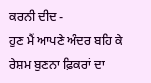ਕਰਨੀ ਦੀਦ -
ਹੁਣ ਮੈਂ ਆਪਣੇ ਅੰਦਰ ਬਹਿ ਕੇ ਰੇਸ਼ਮ ਬੁਣਨਾ ਫ਼ਿਕਰਾਂ ਦਾ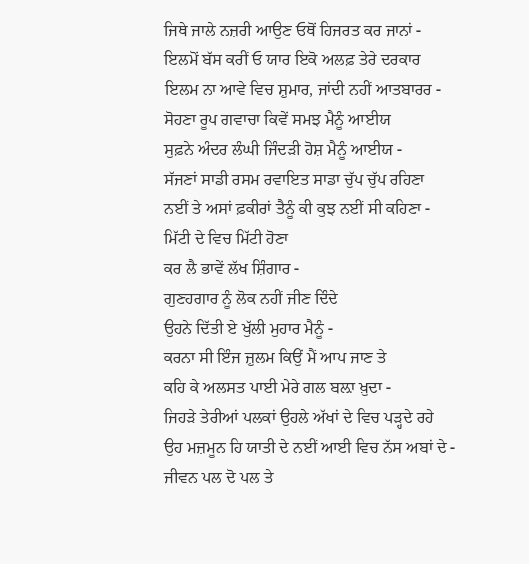ਜਿਥੇ ਜਾਲੇ ਨਜ਼ਰੀ ਆਉਣ ਓਥੋਂ ਹਿਜਰਤ ਕਰ ਜਾਨਾਂ -
ਇਲਮੋਂ ਬੱਸ ਕਰੀਂ ਓ ਯਾਰ ਇਕੋ ਅਲਫ਼ ਤੇਰੇ ਦਰਕਾਰ
ਇਲਮ ਨਾ ਆਵੇ ਵਿਚ ਸ਼ੁਮਾਰ, ਜਾਂਦੀ ਨਹੀਂ ਆਤਬਾਰਰ -
ਸੋਹਣਾ ਰੂਪ ਗਵਾਚਾ ਕਿਵੇਂ ਸਮਝ ਮੈਨੂੰ ਆਈਯ
ਸੁਫ਼ਨੇ ਅੰਦਰ ਲੰਘੀ ਜਿੰਦੜੀ ਹੋਸ਼ ਮੈਨੂੰ ਆਈਯ -
ਸੱਜਣਾਂ ਸਾਡੀ ਰਸਮ ਰਵਾਇਤ ਸਾਡਾ ਚੁੱਪ ਚੁੱਪ ਰਹਿਣਾ
ਨਈਂ ਤੇ ਅਸਾਂ ਫ਼ਕੀਰਾਂ ਤੈਨੂੰ ਕੀ ਕੁਝ ਨਈਂ ਸੀ ਕਹਿਣਾ -
ਮਿੱਟੀ ਦੇ ਵਿਚ ਮਿੱਟੀ ਹੋਣਾ
ਕਰ ਲੈ ਭਾਵੇਂ ਲੱਖ ਸ਼ਿੰਗਾਰ -
ਗੁਣਹਗਾਰ ਨੂੰ ਲੋਕ ਨਹੀਂ ਜੀਣ ਦਿੰਦੇ
ਉਹਨੇ ਦਿੱਤੀ ਏ ਖੁੱਲੀ ਮੁਹਾਰ ਮੈਨੂੰ -
ਕਰਨਾ ਸੀ ਇੰਜ ਜ਼ੁਲਮ ਕਿਉਂ ਮੈਂ ਆਪ ਜਾਣ ਤੇ
ਕਹਿ ਕੇ ਅਲਸਤ ਪਾਈ ਮੇਰੇ ਗਲ ਬਲ਼ਾ ਖ਼ੁਦਾ -
ਜਿਹੜੇ ਤੇਰੀਆਂ ਪਲਕਾਂ ਉਹਲੇ ਅੱਖਾਂ ਦੇ ਵਿਚ ਪੜ੍ਹਦੇ ਰਹੇ
ਉਹ ਮਜ਼ਮੂਨ ਹਿ ਯਾਤੀ ਦੇ ਨਈਂ ਆਈ ਵਿਚ ਨੱਸ ਅਬਾਂ ਦੇ -
ਜੀਵਨ ਪਲ ਦੋ ਪਲ ਤੇ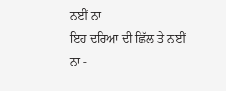ਨਈਂ ਨਾ
ਇਹ ਦਰਿਆ ਦੀ ਛਿੱਲ ਤੇ ਨਈਂ ਨਾ -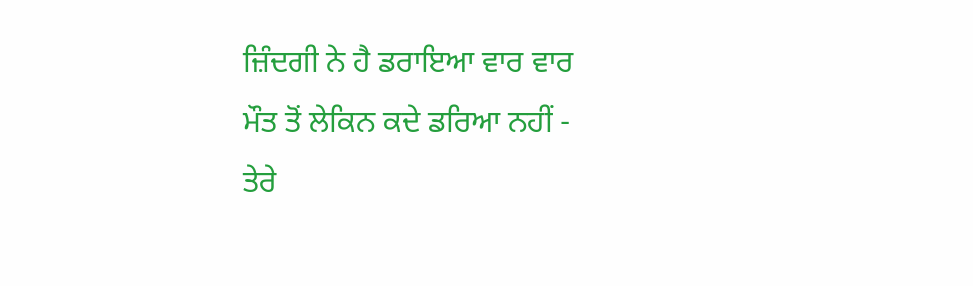ਜ਼ਿੰਦਗੀ ਨੇ ਹੈ ਡਰਾਇਆ ਵਾਰ ਵਾਰ
ਮੌਤ ਤੋਂ ਲੇਕਿਨ ਕਦੇ ਡਰਿਆ ਨਹੀਂ -
ਤੇਰੇ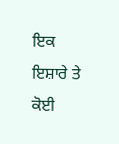ਇਕ ਇਸ਼ਾਰੇ ਤੇ
ਕੋਈ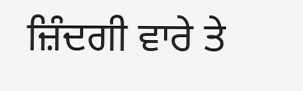ਜ਼ਿੰਦਗੀ ਵਾਰੇ ਤੇ